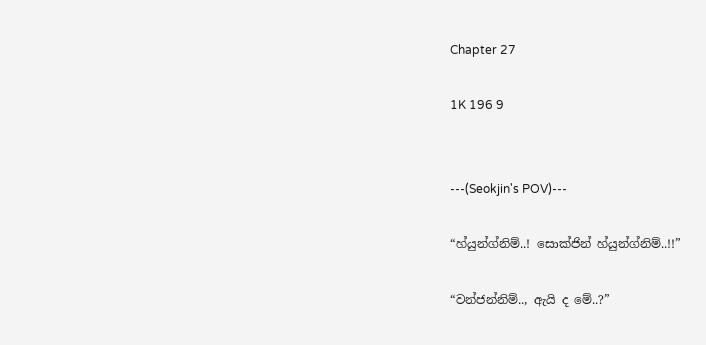Chapter 27

1K 196 9


---(Seokjin's POV)---

“හ්යුන්ග්නිම්..! සොක්ජින් හ්යුන්ග්නිම්..!!”

“වන්ජන්නිම්.., ඇයි ද මේ..?”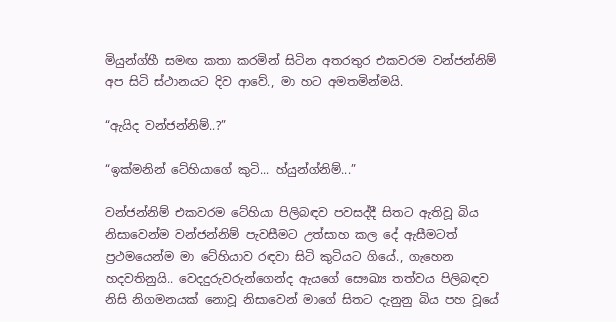මියුන්ග්හී සමඟ කතා කරමින් සිටින අතරතුර එකවරම වන්ජන්නිම් අප සිටි ස්ථානයට දිව ආවේ., මා හට අමතමින්මයි.

“ඇයිද වන්ජන්නිම්..?”

“ඉක්මනින් ටේහියාගේ කුටි... හ්යුන්ග්නිම්...”

වන්ජන්නිම් එකවරම ටේහියා පිලිබඳව පවසද්දී සිතට ඇතිවූ බිය නිසාවෙන්ම වන්ජන්නිම් පැවසීමට උත්සාහ කල දේ ඇසීමටත් ප්‍රථමයෙන්ම මා ටේහියාව රඳවා සිටි කුටියට ගියේ., ගැහෙන හදවතිනුයි.. වෙදදුරුවරුන්ගෙන්ද ඇයගේ සෞඛ්‍ය තත්වය පිලිබඳව නිසි නිගමනයක් නොවූ නිසාවෙන් මාගේ සිතට දැනුනු බිය පහ වූයේ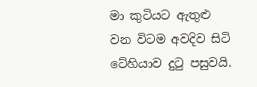මා කුටියට ඇතුළු වන විටම අවදිව සිටි ටේහියාව දුටු පසුවයි.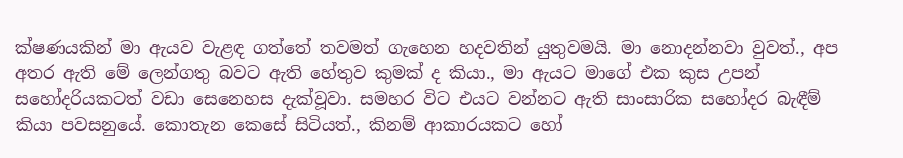ක්ෂණයකින් මා ඇයව වැළඳ ගත්තේ තවමත් ගැහෙන හදවතින් යුතුවමයි. මා නොදන්නවා වුවත්., අප අතර ඇති මේ ලෙන්ගතු බවට ඇති හේතුව කුමක් ද කියා., මා ඇයට මාගේ එක කුස උපන් සහෝදරියකටත් වඩා සෙනෙහස දැක්වූවා. සමහර විට එයට වන්නට ඇති සාංසාරික සහෝදර බැඳීම් කියා පවසනුයේ. කොතැන කෙසේ සිටියත්., කිනම් ආකාරයකට හෝ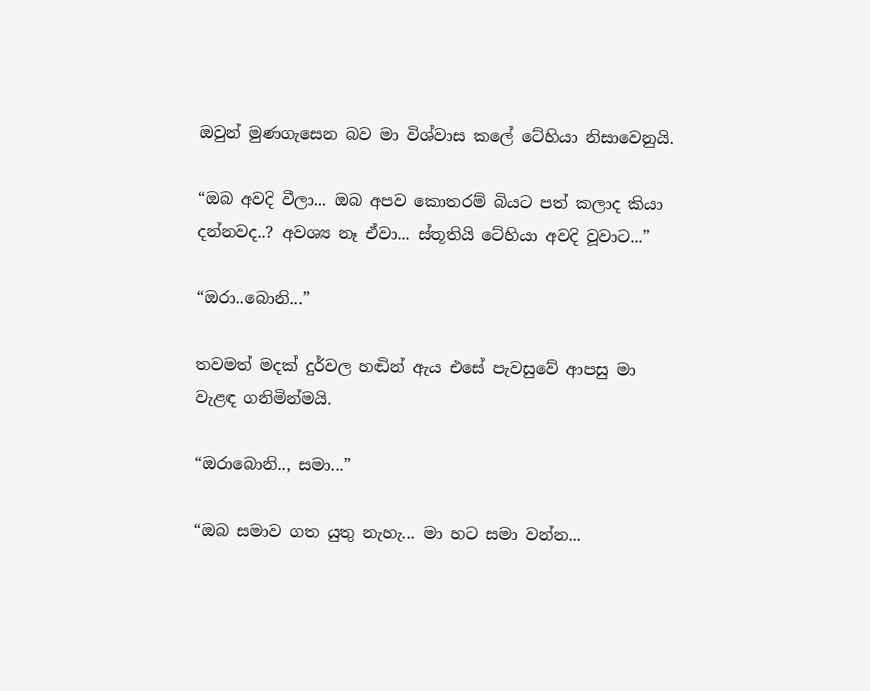ඔවුන් මුණගැසෙන බව මා විශ්වාස කලේ ටේහියා නිසාවෙනුයි.

“ඔබ අවදි වීලා... ඔබ අපව කොතරම් බියට පත් කලාද කියා දන්නවද..? අවශ්‍ය නෑ ඒවා... ස්තූතියි ටේහියා අවදි වූවාට...”

“ඔරා..බොනි...”

තවමත් මදක් දුර්වල හඬින් ඇය එසේ පැවසුවේ ආපසු මා වැළඳ ගනිමින්මයි.

“ඔරාබොනි.., සමා...”

“ඔබ සමාව ගත යුතු නැහැ... මා හට සමා වන්න...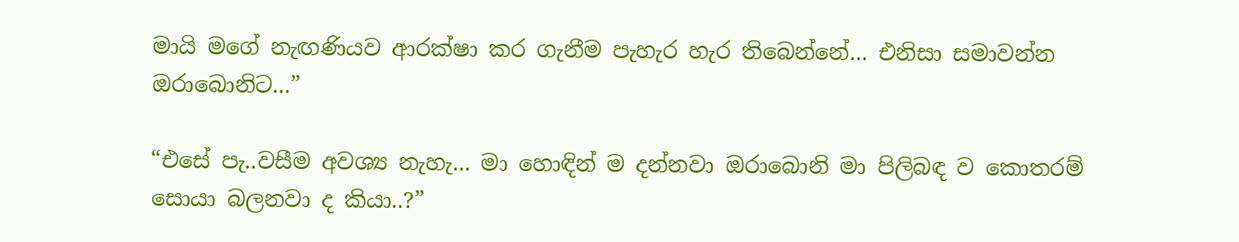මායි මගේ නැඟණියව ආරක්ෂා කර ගැනීම පැහැර හැර තිබෙන්නේ... එනිසා සමාවන්න ඔරාබොනිට...”

“එසේ පැ..වසීම අවශ්‍ය නැහැ... මා හොඳින් ම දන්නවා ඔරාබොනි මා පිලිබඳ ව කොතරම් සොයා බලනවා ද කියා..?”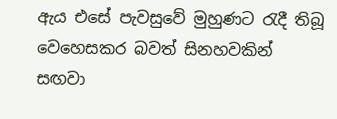ඇය එසේ පැවසුවේ මුහුණට රැදී තිබූ වෙහෙසකර බවත් සිනහවකින් සඟවා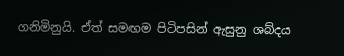ගනිමිනුයි. ඒත් සමඟම පිටිපසින් ඇසුනු ශබ්දය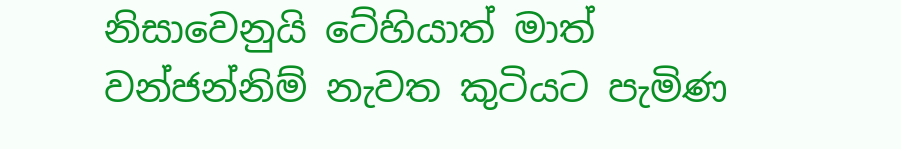නිසාවෙනුයි ටේහියාත් මාත් වන්ජන්නිම් නැවත කුටියට පැමිණ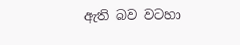ඇති බව වටහා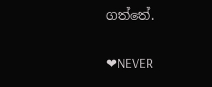ගත්තේ.

❤NEVER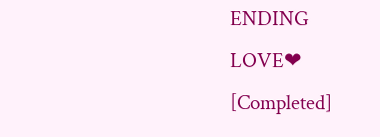ENDING LOVE❤ [Completed]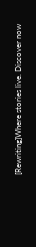[Rewriting]Where stories live. Discover now